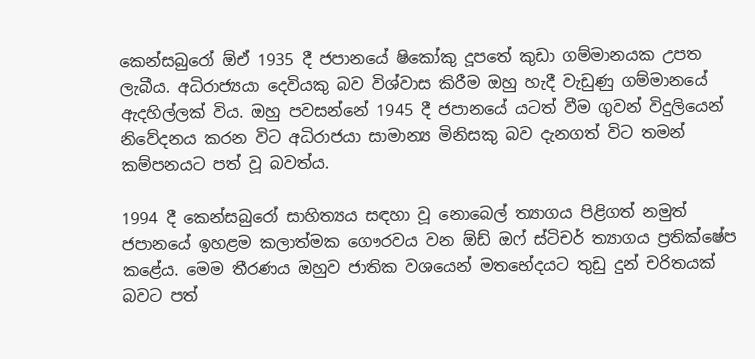කෙන්සබුරෝ ඕඒ 1935 දී ජපානයේ ෂිකෝකු දූපතේ කුඩා ගම්මානයක උපත ලැබීය. අධිරාජ්‍යයා දෙවියකු බව විශ්වාස කිරීම ඔහු හැදී වැඩුණු ගම්මානයේ ඇදහිල්ලක් විය. ඔහු පවසන්නේ 1945 දී ජපානයේ යටත් වීම ගුවන් විදුලියෙන් නිවේදනය කරන විට අධිරාජයා සාමාන්‍ය මිනිසකු බව දැනගත් විට තමන් කම්පනයට පත් වූ බවත්ය.

1994 දී කෙන්සබුරෝ සාහිත්‍යය සඳහා වූ නොබෙල් ත්‍යාගය පිළිගත් නමුත් ජපානයේ ඉහළම කලාත්මක ගෞරවය වන ඕඩ් ඔෆ් ස්ටිචර් ත්‍යාගය ප්‍රතික්ෂේප කළේය. මෙම තීරණය ඔහුව ජාතික වශයෙන් මතභේදයට තුඩු දුන් චරිතයක් බවට පත්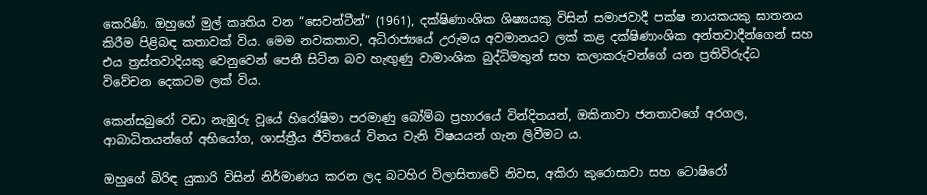කෙරිණි. ඔහුගේ මුල් කෘතිය වන “සෙවන්ටීන්” (1961), දක්ෂිණාංශික ශිෂ්‍යයකු විසින් සමාජවාදී පක්ෂ නායකයකු ඝාතනය කිරීම පිළිබඳ කතාවක් විය. මෙම නවකතාව, අධිරාජ්‍යයේ උරුමය අවමානයට ලක් කළ දක්ෂිණාංශික අන්තවාදීන්ගෙන් සහ එය ත්‍රස්තවාදියකු වෙනුවෙන් පෙනී සිටින බව හැඟුණු වාමාංශික බුද්ධිමතුන් සහ කලාකරුවන්ගේ යන ප්‍රතිවිරුද්ධ විවේචන දෙකටම ලක් විය.

කෙන්සබුරෝ වඩා නැඹුරු වූයේ හිරෝෂිමා පරමාණු බෝම්බ ප්‍රහාරයේ වින්දිතයන්, ඔකිනාවා ජනතාවගේ අරගල, ආබාධිතයන්ගේ අභියෝග, ශාස්ත්‍රීය ජීවිතයේ විනය වැනි විෂයයන් ගැන ලිවීමට ය.

ඔහුගේ බිරිඳ යුකාරි විසින් නිර්මාණය කරන ලද බටහිර විලාසිතාවේ නිවස, අකිරා කුරොසාවා සහ ටොෂිරෝ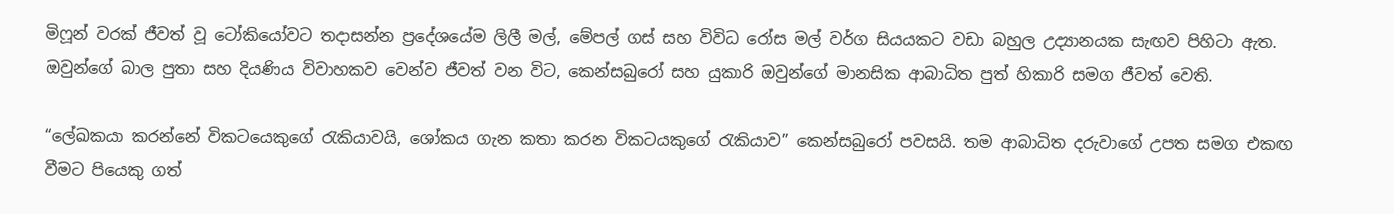මිෆූන් වරක් ජීවත් වූ ටෝකියෝවට තදාසන්න ප්‍රදේශයේම ලිලී මල්, මේපල් ගස් සහ විවිධ රෝස මල් වර්ග සියයකට වඩා බහුල උද්‍යානයක සැඟව පිහිටා ඇත. ඔවුන්ගේ බාල පුතා සහ දියණිය විවාහකව වෙන්ව ජීවත් වන විට, කෙන්සබුරෝ සහ යුකාරි ඔවුන්ගේ මානසික ආබාධිත පුත් හිකාරි සමග ජීවත් වෙති.

“ලේඛකයා කරන්නේ විකටයෙකුගේ රැකියාවයි, ශෝකය ගැන කතා කරන විකටයකුගේ රැකියාව” කෙන්සබුරෝ පවසයි. තම ආබාධිත දරුවාගේ උපත සමග එකඟ වීමට පියෙකු ගත්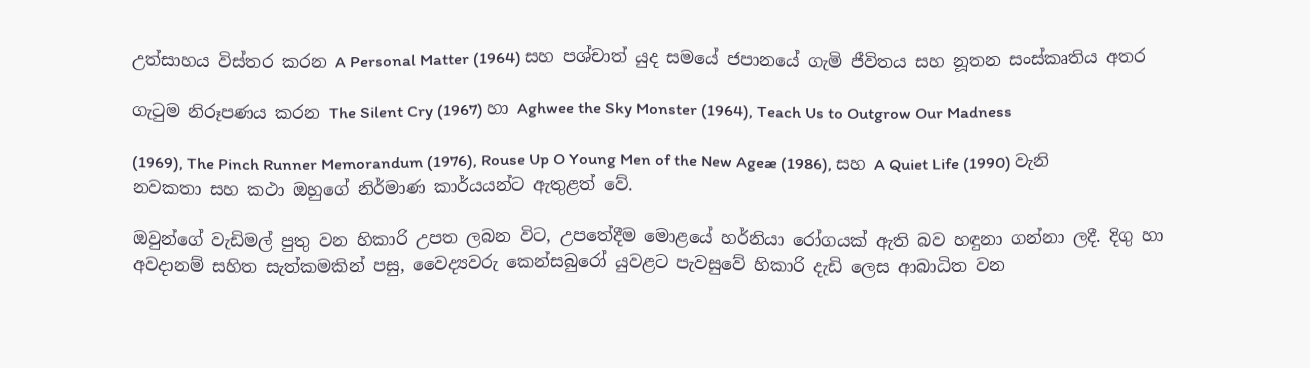උත්සාහය විස්තර කරන A Personal Matter (1964) සහ පශ්චාත් යුද සමයේ ජපානයේ ගැමි ජීවිතය සහ නූතන සංස්කෘතිය අතර

ගැටුම නිරූපණය කරන The Silent Cry (1967) හා Aghwee the Sky Monster (1964), Teach Us to Outgrow Our Madness

(1969), The Pinch Runner Memorandum (1976), Rouse Up O Young Men of the New Ageæ (1986), සහ A Quiet Life (1990) වැනි නවකතා සහ කථා ඔහුගේ නිර්මාණ කාර්යයන්ට ඇතුළත් වේ.

ඔවුන්ගේ වැඩිමල් පුතු වන හිකාරි උපත ලබන විට, උපතේදීම මොළයේ හර්නියා රෝගයක් ඇති බව හඳුනා ගන්නා ලදී. දිගු හා අවදානම් සහිත සැත්කමකින් පසු, වෛද්‍යවරු කෙන්සබුරෝ යුවළට පැවසුවේ හිකාරි දැඩි ලෙස ආබාධිත වන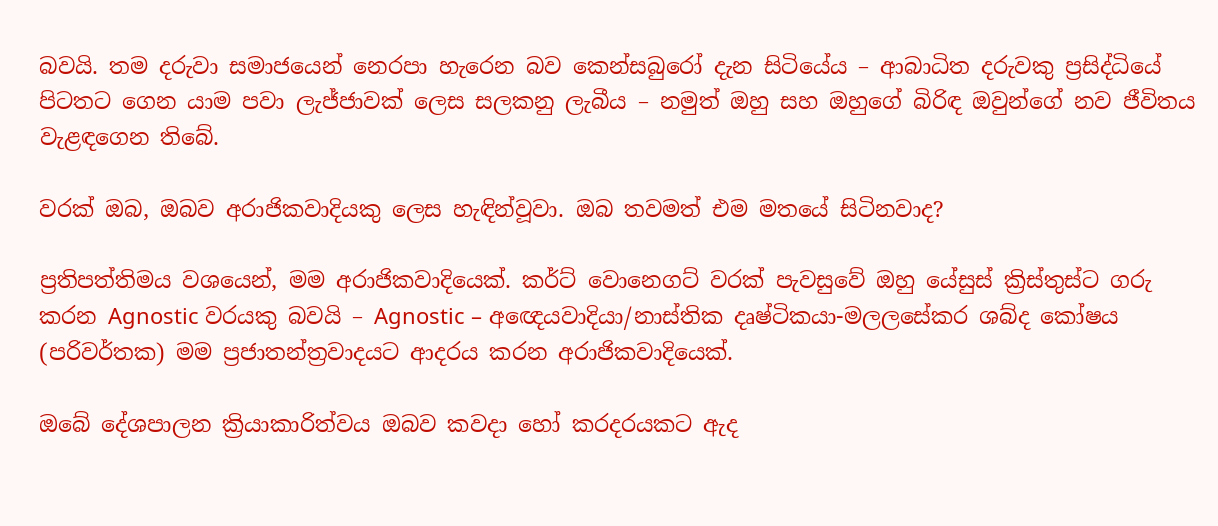බවයි. තම දරුවා සමාජයෙන් නෙරපා හැරෙන බව කෙන්සබුරෝ දැන සිටියේය – ආබාධිත දරුවකු ප්‍රසිද්ධියේ පිටතට ගෙන යාම පවා ලැජ්ජාවක් ලෙස සලකනු ලැබීය – නමුත් ඔහු සහ ඔහුගේ බිරිඳ ඔවුන්ගේ නව ජීවිතය වැළඳගෙන තිබේ.

වරක් ඔබ, ඔබව අරාජිකවාදියකු ලෙස හැඳින්වූවා. ඔබ තවමත් එම මතයේ සිටිනවාද?

ප්‍රතිපත්තිමය වශයෙන්, මම අරාජිකවාදියෙක්. කර්ට් වොනෙගට් වරක් පැවසුවේ ඔහු යේසුස් ක්‍රිස්තුස්ට ගරු කරන Agnostic වරයකු බවයි – Agnostic – අඥෙයවාදියා/නාස්තික දෘෂ්ටිකයා-මලලසේකර ශබ්ද කෝෂය (පරිවර්තක) මම ප්‍රජාතන්ත්‍රවාදයට ආදරය කරන අරාජිකවාදියෙක්.

ඔබේ දේශපාලන ක්‍රියාකාරිත්වය ඔබව කවදා හෝ කරදරයකට ඇද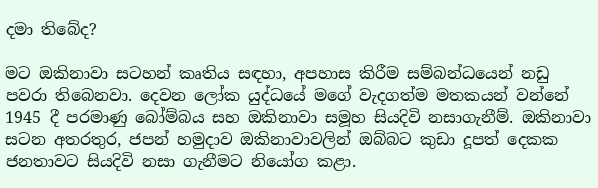දමා තිබේද?

මට ඔකිනාවා සටහන් කෘතිය සඳහා, අපහාස කිරීම සම්බන්ධයෙන් නඩු පවරා තිබෙනවා. දෙවන ලෝක යුද්ධයේ මගේ වැදගත්ම මතකයන් වන්නේ 1945 දී පරමාණු බෝම්බය සහ ඔකිනාවා සමූහ සියදිවි නසාගැනීම්. ඔකිනාවා සටන අතරතුර, ජපන් හමුදාව ඔකිනාවාවලින් ඔබ්බට කුඩා දූපත් දෙකක ජනතාවට සියදිවි නසා ගැනීමට නියෝග කළා.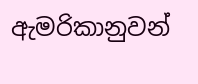ඇමරිකානුවන්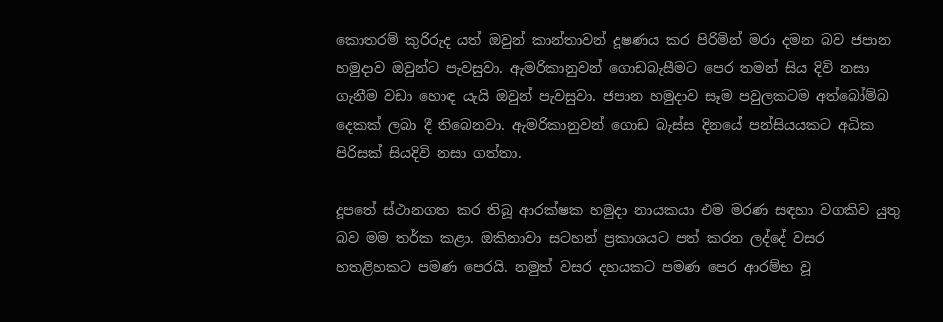කොතරම් කුරිරුද යත් ඔවුන් කාන්තාවන් දූෂණය කර පිරිමින් මරා දමන බව ජපාන හමුදාව ඔවුන්ට පැවසුවා. ඇමරිකානුවන් ගොඩබැසීමට පෙර තමන් සිය දිවි නසා ගැනීම වඩා හොඳ යැයි ඔවුන් පැවසුවා. ජපාන හමුදාව සෑම පවුලකටම අත්බෝම්බ දෙකක් ලබා දී තිබෙනවා. ඇමරිකානුවන් ගොඩ බැස්ස දිනයේ පන්සියයකට අධික පිරිසක් සියදිවි නසා ගත්තා.

දූපතේ ස්ථානගත කර තිබූ ආරක්ෂක හමුදා නායකයා එම මරණ සඳහා වගකිව යුතු බව මම තර්ක කළා. ඔකිනාවා සටහන් ප්‍රකාශයට පත් කරන ලද්දේ වසර හතළිහකට පමණ පෙරයි. නමුත් වසර දහයකට පමණ පෙර ආරම්භ වූ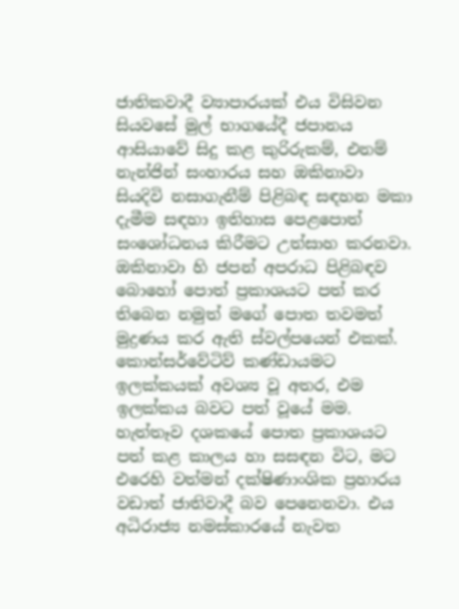ජාතිකවාදී ව්‍යාපාරයක් එය විසිවන සියවසේ මුල් භාගයේදී ජපානය ආසියාවේ සිදු කළ කුරිරුකම්, එනම් නැන්ජින් සංහාරය සහ ඔකිනාවා සියදිවි නසාගැනීම් පිළිබඳ සඳහන මකා දැමීම සඳහා ඉතිහාස පෙළපොත් සංශෝධනය කිරීමට උත්සාහ කරනවා. ඔකිනාවා හි ජපන් අපරාධ පිළිබඳව බොහෝ පොත් ප්‍රකාශයට පත් කර තිබෙන නමුත් මගේ පොත තවමත් මුද්‍රණය කර ඇති ස්වල්පයෙන් එකක්. කොන්සර්වේටිව් කණ්ඩායමට ඉලක්කයක් අවශ්‍ය වූ අතර, එම ඉලක්කය බවට පත් වූයේ මම. හැත්තෑව දශකයේ පොත ප්‍රකාශයට පත් කළ කාලය හා සසඳන විට, මට එරෙහි වත්මන් දක්ෂිණාංශික ප්‍රහාරය වඩාත් ජාතිවාදී බව පෙනෙනවා. එය අධිරාජ්‍ය නමස්කාරයේ නැවත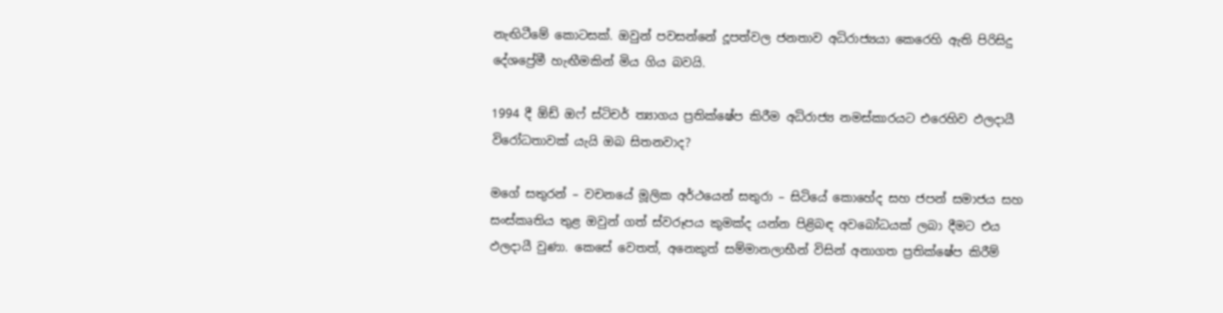නැඟිටීමේ කොටසක්. ඔවුන් පවසන්නේ දූපත්වල ජනතාව අධිරාජ්‍යයා කෙරෙහි ඇති පිරිසිදු දේශප්‍රේමී හැඟීමකින් මිය ගිය බවයි.

1994 දී ඕඩ් ඔෆ් ස්ටිචර් ත්‍යාගය ප්‍රතික්ෂේප කිරීම අධිරාජ්‍ය නමස්කාරයට එරෙහිව ඵලදායී විරෝධතාවක් යැයි ඔබ සිතනවාද?

මගේ සතුරන් – වචනයේ මූලික අර්ථයෙන් සතුරා – සිටියේ කොහේද සහ ජපන් සමාජය සහ සංස්කෘතිය තුළ ඔවුන් ගත් ස්වරූපය කුමක්ද යන්න පිළිබඳ අවබෝධයක් ලබා දීමට එය ඵලදායී වුණා. කෙසේ වෙතත්, අනෙකුත් සම්මානලාභීන් විසින් අනාගත ප්‍රතික්ෂේප කිරීම්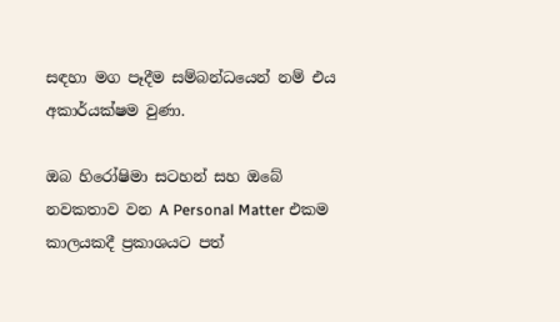සඳහා මග පෑදීම සම්බන්ධයෙන් නම් එය අකාර්යක්ෂම වුණා.

ඔබ හිරෝෂිමා සටහන් සහ ඔබේ නවකතාව වන A Personal Matter එකම කාලයකදී ප්‍රකාශයට පත්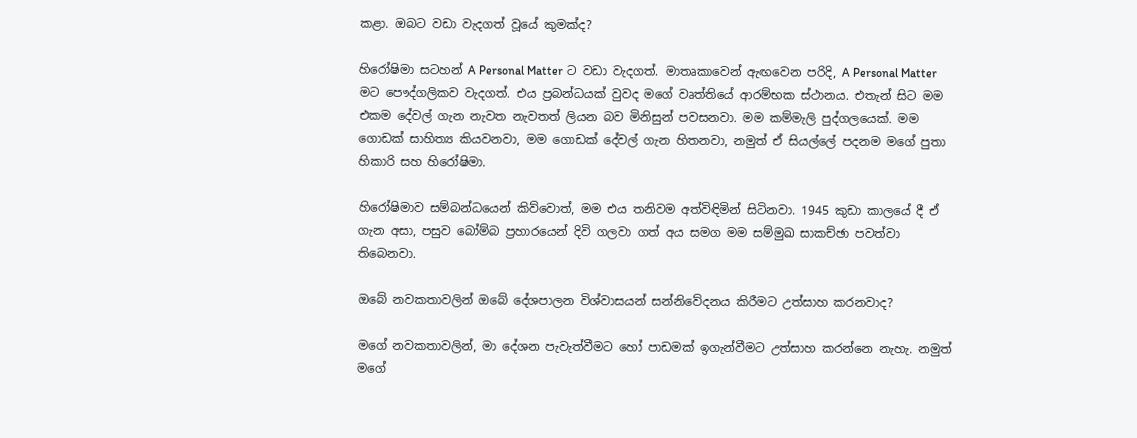කළා. ඔබට වඩා වැදගත් වූයේ කුමක්ද?

හිරෝෂිමා සටහන් A Personal Matter ට වඩා වැදගත්. මාතෘකාවෙන් ඇඟවෙන පරිදි, A Personal Matter මට පෞද්ගලිකව වැදගත්. එය ප්‍රබන්ධයක් වුවද මගේ වෘත්තියේ ආරම්භක ස්ථානය. එතැන් සිට මම එකම දේවල් ගැන නැවත නැවතත් ලියන බව මිනිසුන් පවසනවා. මම කම්මැලි පුද්ගලයෙක්. මම ගොඩක් සාහිත්‍ය කියවනවා, මම ගොඩක් දේවල් ගැන හිතනවා, නමුත් ඒ සියල්ලේ පදනම මගේ පුතා හිකාරි සහ හිරෝෂිමා.

හිරෝෂිමාව සම්බන්ධයෙන් කිව්වොත්, මම එය තනිවම අත්විඳිමින් සිටිනවා. 1945 කුඩා කාලයේ දී ඒ ගැන අසා, පසුව බෝම්බ ප්‍රහාරයෙන් දිවි ගලවා ගත් අය සමග මම සම්මුඛ සාකච්ඡා පවත්වා තිබෙනවා.

ඔබේ නවකතාවලින් ඔබේ දේශපාලන විශ්වාසයන් සන්නිවේදනය කිරීමට උත්සාහ කරනවාද?

මගේ නවකතාවලින්, මා දේශන පැවැත්වීමට හෝ පාඩමක් ඉගැන්වීමට උත්සාහ කරන්නෙ නැහැ. නමුත් මගේ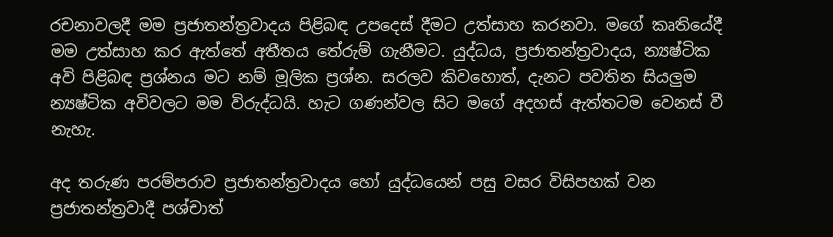රචනාවලදී මම ප්‍රජාතන්ත්‍රවාදය පිළිබඳ උපදෙස් දීමට උත්සාහ කරනවා. මගේ කෘතියේදී මම උත්සාහ කර ඇත්තේ අතීතය තේරුම් ගැනීමට. යුද්ධය, ප්‍රජාතන්ත්‍රවාදය, න්‍යෂ්ටික අවි පිළිබඳ ප්‍රශ්නය මට නම් මූලික ප්‍රශ්න. සරලව කිවහොත්, දැනට පවතින සියලුම න්‍යෂ්ටික අවිවලට මම විරුද්ධයි. හැට ගණන්වල සිට මගේ අදහස් ඇත්තටම වෙනස් වී නැහැ.

අද තරුණ පරම්පරාව ප්‍රජාතන්ත්‍රවාදය හෝ යුද්ධයෙන් පසු වසර විසිපහක් වන ප්‍රජාතන්ත්‍රවාදී පශ්චාත්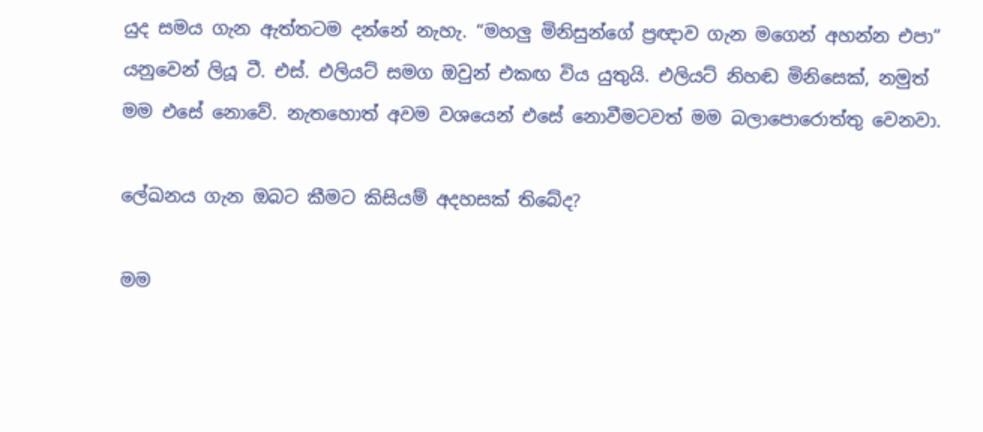යුද සමය ගැන ඇත්තටම දන්නේ නැහැ. “මහලු මිනිසුන්ගේ ප්‍රඥාව ගැන මගෙන් අහන්න එපා” යනුවෙන් ලියූ ටී. එස්. එලියට් සමග ඔවුන් එකඟ විය යුතුයි. එලියට් නිහඬ මිනිසෙක්, නමුත් මම එසේ නොවේ. නැතහොත් අවම වශයෙන් එසේ නොවීමටවත් මම බලාපොරොත්තු වෙනවා.

ලේඛනය ගැන ඔබට කීමට කිසියම් අදහසක් තිබේද?

මම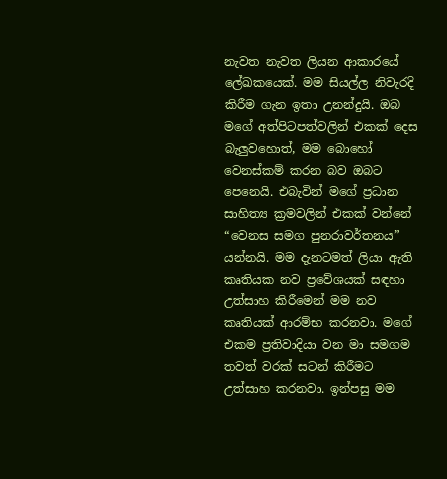නැවත නැවත ලියන ආකාරයේ ලේඛකයෙක්. මම සියල්ල නිවැරදි කිරීම ගැන ඉතා උනන්දුයි. ඔබ මගේ අත්පිටපත්වලින් එකක් දෙස බැලුවහොත්, මම බොහෝ වෙනස්කම් කරන බව ඔබට පෙනෙයි. එබැවින් මගේ ප්‍රධාන සාහිත්‍ය ක්‍රමවලින් එකක් වන්නේ “වෙනස සමග පුනරාවර්තනය” යන්නයි. මම දැනටමත් ලියා ඇති කෘතියක නව ප්‍රවේශයක් සඳහා උත්සාහ කිරීමෙන් මම නව කෘතියක් ආරම්භ කරනවා. මගේ එකම ප්‍රතිවාදියා වන මා සමගම තවත් වරක් සටන් කිරීමට උත්සාහ කරනවා. ඉන්පසු මම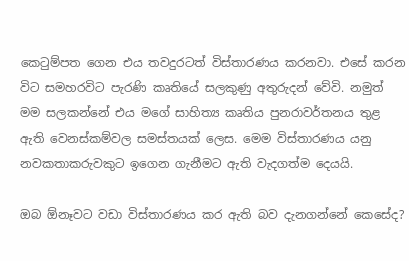කෙටුම්පත ගෙන එය තවදුරටත් විස්තාරණය කරනවා. එසේ කරන විට සමහරවිට පැරණි කෘතියේ සලකුණු අතුරුදන් වේවි. නමුත් මම සලකන්නේ එය මගේ සාහිත්‍ය කෘතිය පුනරාවර්තනය තුළ ඇති වෙනස්කම්වල සමස්තයක් ලෙස. මෙම විස්තාරණය යනු නවකතාකරුවකුට ඉගෙන ගැනීමට ඇති වැදගත්ම දෙයයි.

ඔබ ඕනෑවට වඩා විස්තාරණය කර ඇති බව දැනගන්නේ කෙසේද?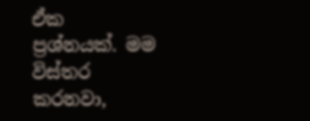ඒක ප්‍රශ්නයක්. මම විස්තර කරනවා,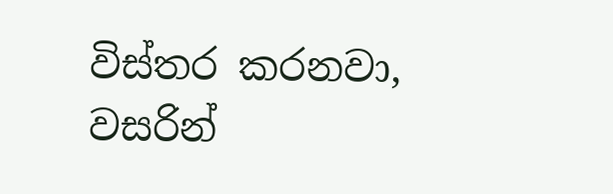විස්තර කරනවා, වසරින්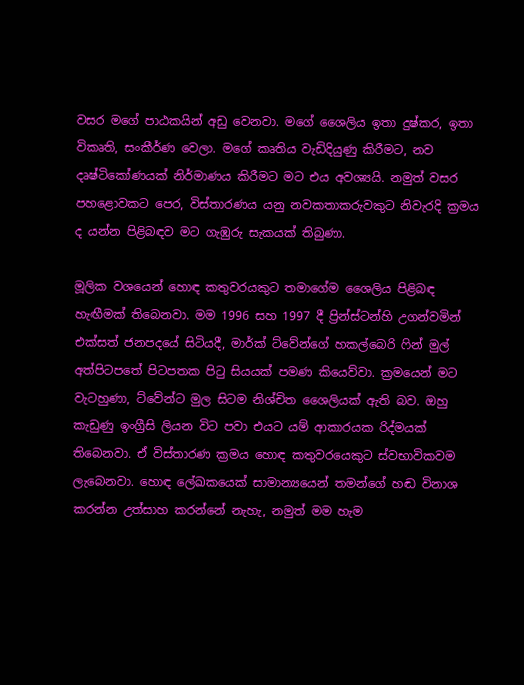වසර මගේ පාඨකයින් අඩු වෙනවා. මගේ ශෛලිය ඉතා දුෂ්කර, ඉතා විකෘති, සංකීර්ණ වෙලා. මගේ කෘතිය වැඩිදියුණු කිරීමට, නව දෘෂ්ටිකෝණයක් නිර්මාණය කිරීමට මට එය අවශ්‍යයි. නමුත් වසර පහළොවකට පෙර, විස්තාරණය යනු නවකතාකරුවකුට නිවැරදි ක්‍රමය ද යන්න පිළිබඳව මට ගැඹුරු සැකයක් තිබුණා.

මූලික වශයෙන් හොඳ කතුවරයකුට තමාගේම ශෛලිය පිළිබඳ හැඟීමක් තිබෙනවා. මම 1996 සහ 1997 දී ප්‍රින්ස්ටන්හි උගන්වමින් එක්සත් ජනපදයේ සිටියදී, මාර්ක් ට්වේන්ගේ හකල්බෙරි ෆින් මුල් අත්පිටපතේ පිටපතක පිටු සියයක් පමණ කියෙව්වා. ක්‍රමයෙන් මට වැටහුණා, ට්වේන්ට මුල සිටම නිශ්චිත ශෛලියක් ඇති බව. ඔහු කැඩුණු ඉංග්‍රීසි ලියන විට පවා එයට යම් ආකාරයක රිද්මයක් තිබෙනවා. ඒ විස්තාරණ ක්‍රමය හොඳ කතුවරයෙකුට ස්වභාවිකවම ලැබෙනවා. හොඳ ලේඛකයෙක් සාමාන්‍යයෙන් තමන්ගේ හඬ විනාශ කරන්න උත්සාහ කරන්නේ නැහැ, නමුත් මම හැම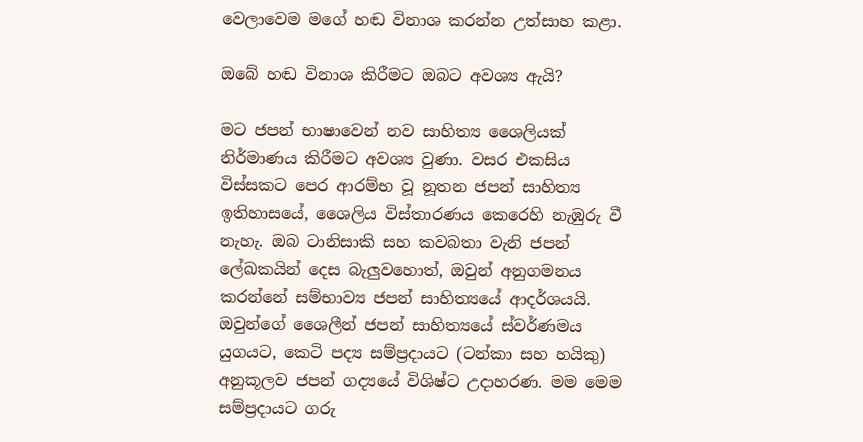වෙලාවෙම මගේ හඬ විනාශ කරන්න උත්සාහ කළා.

ඔබේ හඬ විනාශ කිරීමට ඔබට අවශ්‍ය ඇයි?

මට ජපන් භාෂාවෙන් නව සාහිත්‍ය ශෛලියක් නිර්මාණය කිරීමට අවශ්‍ය වුණා. වසර එකසිය විස්සකට පෙර ආරම්භ වූ නූතන ජපන් සාහිත්‍ය ඉතිහාසයේ, ශෛලිය විස්තාරණය කෙරෙහි නැඹුරු වී නැහැ. ඔබ ටානිසාකි සහ කවබතා වැනි ජපන් ලේඛකයින් දෙස බැලුවහොත්, ඔවුන් අනුගමනය කරන්නේ සම්භාව්‍ය ජපන් සාහිත්‍යයේ ආදර්ශයයි. ඔවුන්ගේ ශෛලීන් ජපන් සාහිත්‍යයේ ස්වර්ණමය යුගයට, කෙටි පද්‍ය සම්ප්‍රදායට (ටන්කා සහ හයිකු) අනුකූලව ජපන් ගද්‍යයේ විශිෂ්ට උදාහරණ. මම මෙම සම්ප්‍රදායට ගරු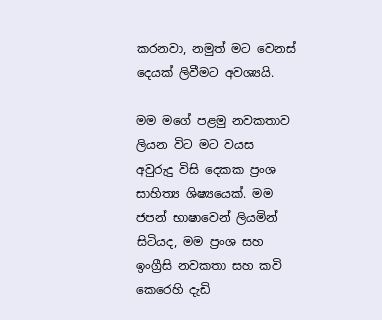කරනවා, නමුත් මට වෙනස් දෙයක් ලිවීමට අවශ්‍යයි.

මම මගේ පළමු නවකතාව ලියන විට මට වයස අවුරුදු විසි දෙකක ප්‍රංශ සාහිත්‍ය ශිෂ්‍යයෙක්. මම ජපන් භාෂාවෙන් ලියමින් සිටියද, මම ප්‍රංශ සහ ඉංග්‍රීසි නවකතා සහ කවි කෙරෙහි දැඩි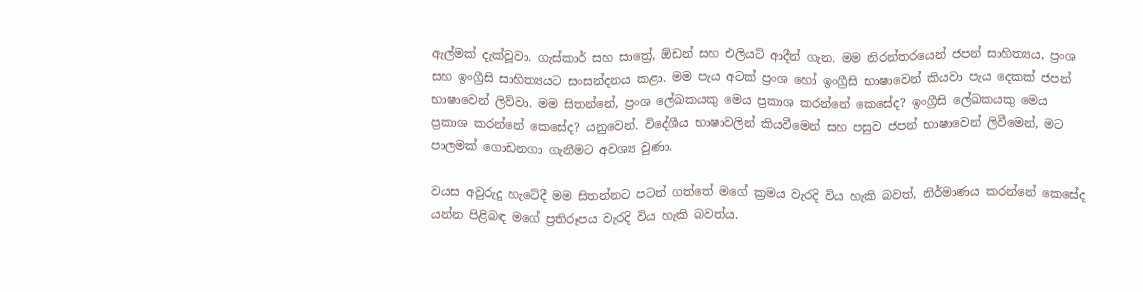ඇල්මක් දැක්වූවා. ගැස්කාර් සහ සාත්‍රේ, ඕඩන් සහ එලියට් ආදීන් ගැන. මම නිරන්තරයෙන් ජපන් සාහිත්‍යය, ප්‍රංශ සහ ඉංග්‍රීසි සාහිත්‍යයට සංසන්දනය කළා. මම පැය අටක් ප්‍රංශ හෝ ඉංග්‍රීසි භාෂාවෙන් කියවා පැය දෙකක් ජපන් භාෂාවෙන් ලිව්වා. මම සිතන්නේ, ප්‍රංශ ලේඛකයකු මෙය ප්‍රකාශ කරන්නේ කෙසේද? ඉංග්‍රීසි ලේඛකයකු මෙය ප්‍රකාශ කරන්නේ කෙසේද? යනුවෙන්. විදේශීය භාෂාවලින් කියවීමෙන් සහ පසුව ජපන් භාෂාවෙන් ලිවීමෙන්, මට පාලමක් ගොඩනගා ගැනීමට අවශ්‍ය වුණා.

වයස අවුරුදු හැටේදී මම සිතන්නට පටන් ගත්තේ මගේ ක්‍රමය වැරදි විය හැකි බවත්, නිර්මාණය කරන්නේ කෙසේද යන්න පිළිබඳ මගේ ප්‍රතිරූපය වැරදි විය හැකි බවත්ය.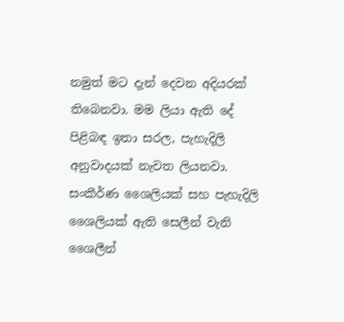නමුත් මට දැන් දෙවන අදියරක් තිබෙනවා. මම ලියා ඇති දේ පිළිබඳ ඉතා සරල, පැහැදිලි අනුවාදයක් නැවත ලියනවා. සංකීර්ණ ශෛලියක් සහ පැහැදිලි ශෛලියක් ඇති සෙලීන් වැනි ශෛලීන්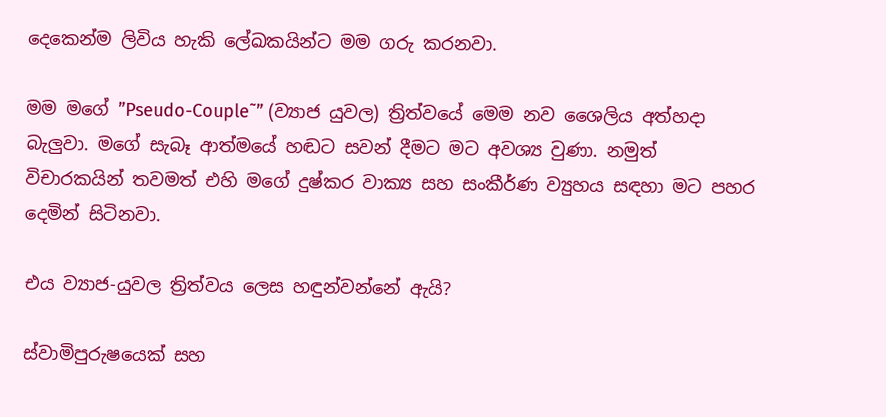දෙකෙන්ම ලිවිය හැකි ලේඛකයින්ට මම ගරු කරනවා.

මම මගේ ”Pseudo-Couple˜” (ව්‍යාජ යුවල) ත්‍රිත්වයේ මෙම නව ශෛලිය අත්හදා බැලුවා. මගේ සැබෑ ආත්මයේ හඬට සවන් දීමට මට අවශ්‍ය වුණා. නමුත් විචාරකයින් තවමත් එහි මගේ දුෂ්කර වාක්‍ය සහ සංකීර්ණ ව්‍යුහය සඳහා මට පහර දෙමින් සිටිනවා.

එය ව්‍යාජ-යුවල ත්‍රිත්වය ලෙස හඳුන්වන්නේ ඇයි?

ස්වාමිපුරුෂයෙක් සහ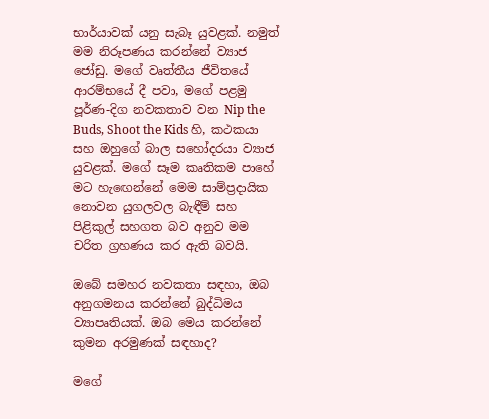භාර්යාවක් යනු සැබෑ යුවළක්. නමුත් මම නිරූපණය කරන්නේ ව්‍යාජ ජෝඩු. මගේ වෘත්තීය ජීවිතයේ ආරම්භයේ දී පවා, මගේ පළමු පූර්ණ-දිග නවකතාව වන Nip the Buds, Shoot the Kids හි, කථකයා සහ ඔහුගේ බාල සහෝදරයා ව්‍යාජ යුවළක්. මගේ සෑම කෘතිකම පාහේ මට හැඟෙන්නේ මෙම සාම්ප්‍රදායික නොවන යුගලවල බැඳීම් සහ පිළිකුල් සහගත බව අනුව මම චරිත ග්‍රහණය කර ඇති බවයි.

ඔබේ සමහර නවකතා සඳහා, ඔබ අනුගමනය කරන්නේ බුද්ධිමය ව්‍යාපෘතියක්. ඔබ මෙය කරන්නේ කුමන අරමුණක් සඳහාද?

මගේ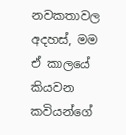නවකතාවල අදහස්, මම ඒ කාලයේ කියවන කවියන්ගේ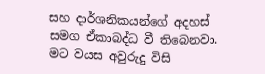සහ දාර්ශනිකයන්ගේ අදහස් සමග ඒකාබද්ධ වී තිබෙනවා. මට වයස අවුරුදු විසි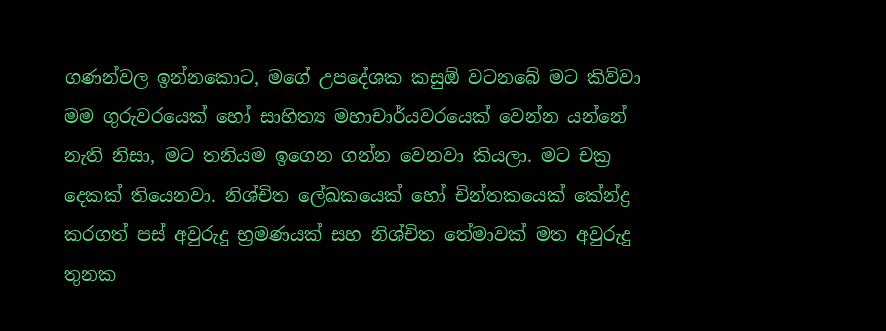ගණන්වල ඉන්නකොට, මගේ උපදේශක කසුඕ වටනබේ මට කිව්වා මම ගුරුවරයෙක් හෝ සාහිත්‍ය මහාචාර්යවරයෙක් වෙන්න යන්නේ නැති නිසා, මට තනියම ඉගෙන ගන්න වෙනවා කියලා. මට චක්‍ර දෙකක් තියෙනවා. නිශ්චිත ලේඛකයෙක් හෝ චින්තකයෙක් කේන්ද්‍ර කරගත් පස් අවුරුදු භ්‍රමණයක් සහ නිශ්චිත තේමාවක් මත අවුරුදු තුනක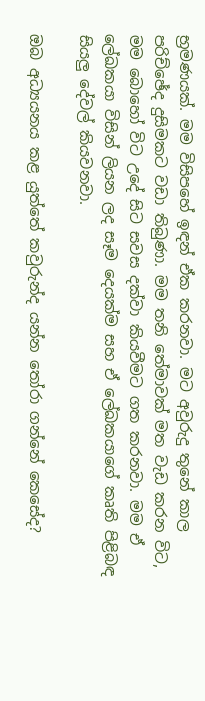භ්‍රමණයක්. මම විසිපහේ ඉඳන් ඒක කරනවා. මට අවුරුදු තුනේ කාල පරිච්ඡේද දුසිමකට වඩා තිබුණා. මම තනි තේමාවක් මත වැඩ කරන විට, මම බොහෝ විට උදේ සිට සවස දක්වා කියවීමට ගත කරනවා. මම ඒ ලේඛකයා විසින් ලියන ලද සෑම දෙයක්ම සහ ඒ ලේඛකයාගේ කෘති පිළිබඳ සියලු දේවල් කියවනවා.

ඔබ අධ්‍යයනය කළ යුත්තේ කවුරුන්ද යන්න තෝරා ගන්නේ කෙසේද?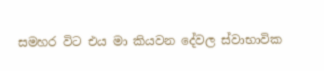සමහර විට එය මා කියවන දේවල ස්වාභාවික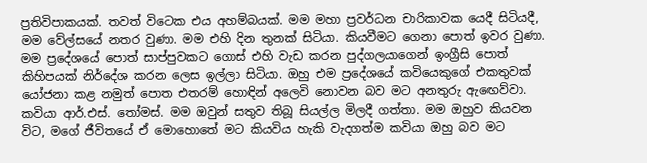ප්‍රතිවිපාකයක්. තවත් විටෙක එය අහම්බයක්. මම මහා ප්‍රවර්ධන චාරිකාවක යෙදී සිටියදී, මම වේල්සයේ නතර වුණා. මම එහි දින තුනක් සිටියා. කියවීමට ගෙනා පොත් ඉවර වුණා. මම ප්‍රදේශයේ පොත් සාප්පුවකට ගොස් එහි වැඩ කරන පුද්ගලයාගෙන් ඉංග්‍රීසි පොත් කිහිපයක් නිර්දේශ කරන ලෙස ඉල්ලා සිටියා. ඔහු එම ප්‍රදේශයේ කවියෙකුගේ එකතුවක් යෝජනා කළ නමුත් පොත එතරම් හොඳින් අලෙවි නොවන බව මට අනතුරු ඇඟෙව්වා. කවියා ආර්.එස්. තෝමස්. මම ඔවුන් සතුව තිබූ සියල්ල මිලදී ගත්තා. මම ඔහුව කියවන විට, මගේ ජීවිතයේ ඒ මොහොතේ මට කියවිය හැකි වැදගත්ම කවියා ඔහු බව මට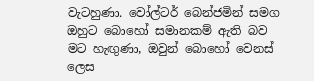වැටහුණා. වෝල්ටර් බෙන්ජමින් සමග ඔහුට බොහෝ සමානකම් ඇති බව මට හැඟුණා, ඔවුන් බොහෝ වෙනස් ලෙස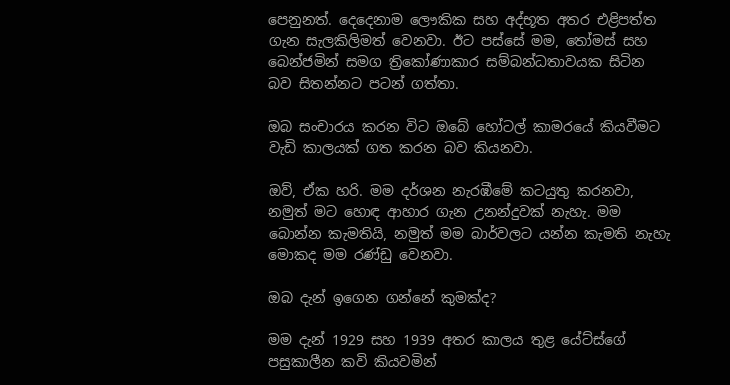පෙනුනත්. දෙදෙනාම ලෞකික සහ අද්භූත අතර එළිපත්ත ගැන සැලකිලිමත් වෙනවා. ඊට පස්සේ මම, තෝමස් සහ බෙන්ජමින් සමග ත්‍රිකෝණාකාර සම්බන්ධතාවයක සිටින බව සිතන්නට පටන් ගත්තා.

ඔබ සංචාරය කරන විට ඔබේ හෝටල් කාමරයේ කියවීමට වැඩි කාලයක් ගත කරන බව කියනවා.

ඔව්, ඒක හරි. මම දර්ශන නැරඹීමේ කටයුතු කරනවා, නමුත් මට හොඳ ආහාර ගැන උනන්දුවක් නැහැ. මම බොන්න කැමතියි, නමුත් මම බාර්වලට යන්න කැමති නැහැ මොකද මම රණ්ඩු වෙනවා.

ඔබ දැන් ඉගෙන ගන්නේ කුමක්ද?

මම දැන් 1929 සහ 1939 අතර කාලය තුළ යේට්ස්ගේ පසුකාලීන කවි කියවමින්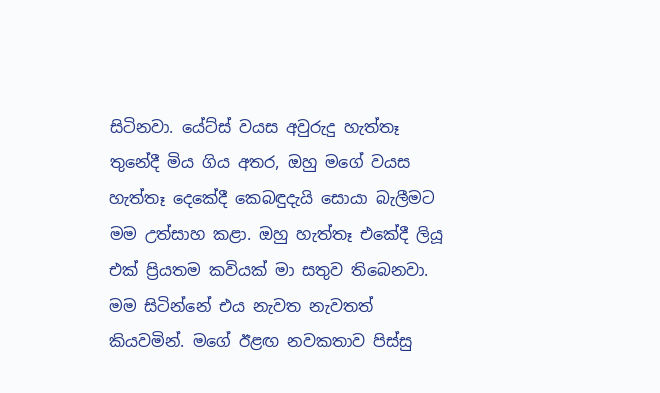සිටිනවා. යේට්ස් වයස අවුරුදු හැත්තෑ තුනේදී මිය ගිය අතර, ඔහු මගේ වයස හැත්තෑ දෙකේදී කෙබඳුදැයි සොයා බැලීමට මම උත්සාහ කළා. ඔහු හැත්තෑ එකේදී ලියූ එක් ප්‍රියතම කවියක් මා සතුව තිබෙනවා. මම සිටින්නේ එය නැවත නැවතත් කියවමින්. මගේ ඊළඟ නවකතාව පිස්සු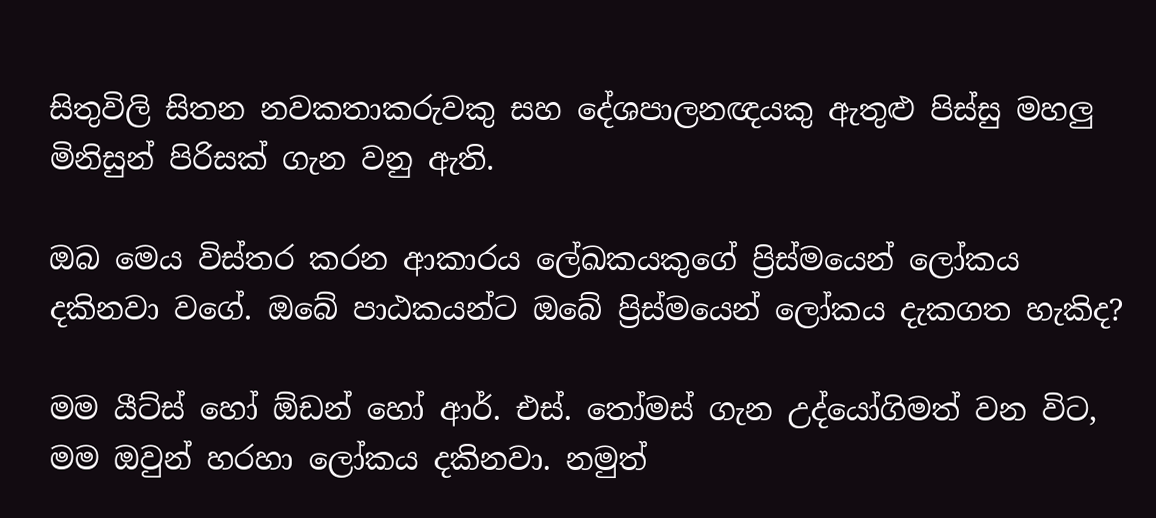සිතුවිලි සිතන නවකතාකරුවකු සහ දේශපාලනඥයකු ඇතුළු පිස්සු මහලු මිනිසුන් පිරිසක් ගැන වනු ඇති.

ඔබ මෙය විස්තර කරන ආකාරය ලේඛකයකුගේ ප්‍රිස්මයෙන් ලෝකය දකිනවා වගේ. ඔබේ පාඨකයන්ට ඔබේ ප්‍රිස්මයෙන් ලෝකය දැකගත හැකිද?

මම යීට්ස් හෝ ඕඩන් හෝ ආර්. එස්. තෝමස් ගැන උද්යෝගිමත් වන විට, මම ඔවුන් හරහා ලෝකය දකිනවා. නමුත්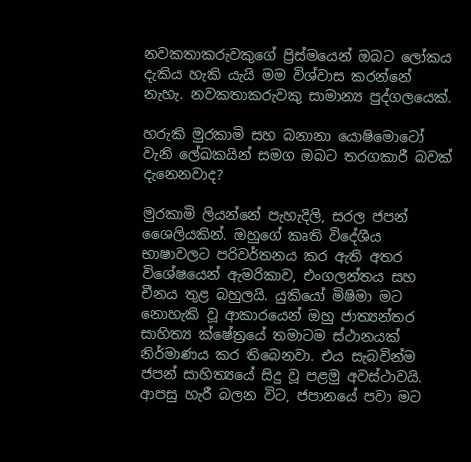නවකතාකරුවකුගේ ප්‍රිස්මයෙන් ඔබට ලෝකය දැකිය හැකි යැයි මම විශ්වාස කරන්නේ නැහැ. නවකතාකරුවකු සාමාන්‍ය පුද්ගලයෙක්.

හරුකි මුරකාමි සහ බනානා යොෂිමොටෝ වැනි ලේඛකයින් සමග ඔබට තරගකාරී බවක් දැනෙනවාද?

මුරකාමි ලියන්නේ පැහැදිලි, සරල ජපන් ශෛලියකින්. ඔහුගේ කෘති විදේශීය භාෂාවලට පරිවර්තනය කර ඇති අතර විශේෂයෙන් ඇමරිකාව, එංගලන්තය සහ චීනය තුළ බහුලයි. යුකියෝ මිෂිමා මට නොහැකි වූ ආකාරයෙන් ඔහු ජාත්‍යන්තර සාහිත්‍ය ක්ෂේත්‍රයේ තමාටම ස්ථානයක් නිර්මාණය කර තිබෙනවා. එය සැබවින්ම ජපන් සාහිත්‍යයේ සිදු වූ පළමු අවස්ථාවයි. ආපසු හැරී බලන විට, ජපානයේ පවා මට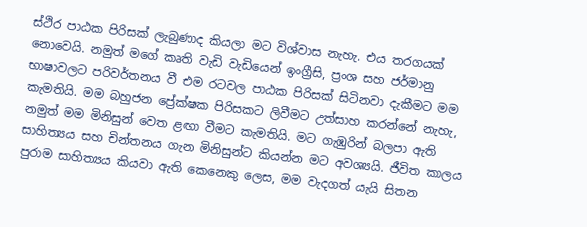ස්ථිර පාඨක පිරිසක් ලැබුණාද කියලා මට විශ්වාස නැහැ. එය තරගයක් නොවෙයි. නමුත් මගේ කෘති වැඩි වැඩියෙන් ඉංග්‍රීසි, ප්‍රංශ සහ ජර්මානු භාෂාවලට පරිවර්තනය වී එම රටවල පාඨක පිරිසක් සිටිනවා දැකීමට මම කැමතියි. මම බහුජන ප්‍රේක්ෂක පිරිසකට ලිවීමට උත්සාහ කරන්නේ නැහැ, නමුත් මම මිනිසුන් වෙත ළඟා වීමට කැමතියි. මට ගැඹුරින් බලපා ඇති සාහිත්‍යය සහ චින්තනය ගැන මිනිසුන්ට කියන්න මට අවශ්‍යයි. ජීවිත කාලය පුරාම සාහිත්‍යය කියවා ඇති කෙනෙකු ලෙස, මම වැදගත් යැයි සිතන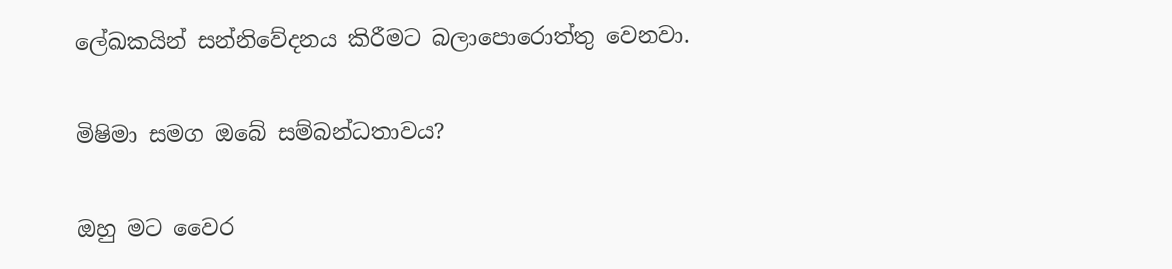ලේඛකයින් සන්නිවේදනය කිරීමට බලාපොරොත්තු වෙනවා.

මිෂිමා සමග ඔබේ සම්බන්ධතාවය?

ඔහු මට වෛර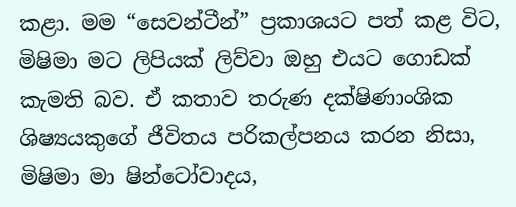කළා. මම “සෙවන්ටීන්” ප්‍රකාශයට පත් කළ විට, මිෂිමා මට ලිපියක් ලිව්වා ඔහු එයට ගොඩක් කැමති බව. ඒ කතාව තරුණ දක්ෂිණාංශික ශිෂ්‍යයකුගේ ජීවිතය පරිකල්පනය කරන නිසා, මිෂිමා මා ෂින්ටෝවාදය,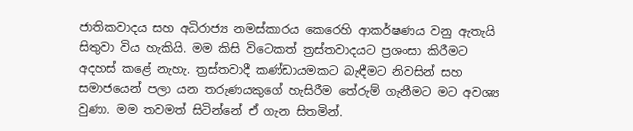ජාතිකවාදය සහ අධිරාජ්‍ය නමස්කාරය කෙරෙහි ආකර්ෂණය වනු ඇතැයි සිතුවා විය හැකියි. මම කිසි විටෙකත් ත්‍රස්තවාදයට ප්‍රශංසා කිරීමට අදහස් කළේ නැහැ. ත්‍රස්තවාදී කණ්ඩායමකට බැඳීමට නිවසින් සහ සමාජයෙන් පලා යන තරුණයකුගේ හැසිරීම තේරුම් ගැනීමට මට අවශ්‍ය වුණා. මම තවමත් සිටින්නේ ඒ ගැන සිතමින්.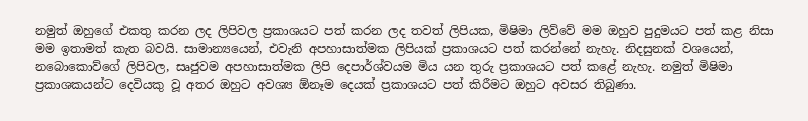නමුත් ඔහුගේ එකතු කරන ලද ලිපිවල ප්‍රකාශයට පත් කරන ලද තවත් ලිපියක, මිෂිමා ලිව්වේ මම ඔහුව පුදුමයට පත් කළ නිසා මම ඉතාමත් කැත බවයි. සාමාන්‍යයෙන්, එවැනි අපහාසාත්මක ලිපියක් ප්‍රකාශයට පත් කරන්නේ නැහැ. නිදසුනක් වශයෙන්, නබොකොව්ගේ ලිපිවල, සෘජුවම අපහාසාත්මක ලිපි දෙපාර්ශ්වයම මිය යන තුරු ප්‍රකාශයට පත් කළේ නැහැ. නමුත් මිෂිමා ප්‍රකාශකයන්ට දෙවියකු වූ අතර ඔහුට අවශ්‍ය ඕනෑම දෙයක් ප්‍රකාශයට පත් කිරීමට ඔහුට අවසර තිබුණා.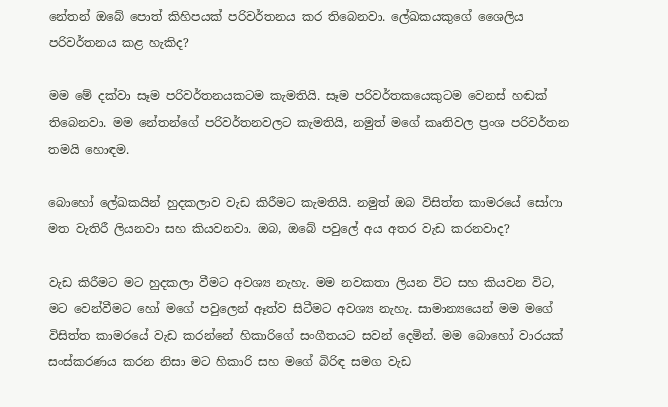නේතන් ඔබේ පොත් කිහිපයක් පරිවර්තනය කර තිබෙනවා. ලේඛකයකුගේ ශෛලිය පරිවර්තනය කළ හැකිද?

මම මේ දක්වා සෑම පරිවර්තනයකටම කැමතියි. සෑම පරිවර්තකයෙකුටම වෙනස් හඬක් තිබෙනවා. මම නේතන්ගේ පරිවර්තනවලට කැමතියි, නමුත් මගේ කෘතිවල ප්‍රංශ පරිවර්තන තමයි හොඳම.

බොහෝ ලේඛකයින් හුදකලාව වැඩ කිරීමට කැමතියි. නමුත් ඔබ විසිත්ත කාමරයේ සෝෆා මත වැතිරී ලියනවා සහ කියවනවා. ඔබ, ඔබේ පවුලේ අය අතර වැඩ කරනවාද?

වැඩ කිරීමට මට හුදකලා වීමට අවශ්‍ය නැහැ. මම නවකතා ලියන විට සහ කියවන විට, මට වෙන්වීමට හෝ මගේ පවුලෙන් ඈත්ව සිටීමට අවශ්‍ය නැහැ. සාමාන්‍යයෙන් මම මගේ විසිත්ත කාමරයේ වැඩ කරන්නේ හිකාරිගේ සංගීතයට සවන් දෙමින්. මම බොහෝ වාරයක් සංස්කරණය කරන නිසා මට හිකාරි සහ මගේ බිරිඳ සමග වැඩ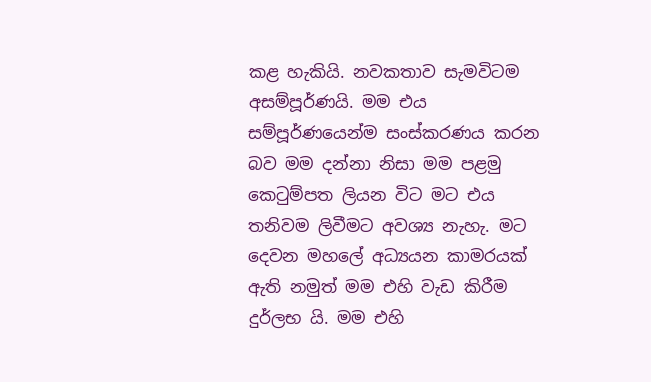කළ හැකියි. නවකතාව සැමවිටම අසම්පූර්ණයි. මම එය සම්පූර්ණයෙන්ම සංස්කරණය කරන බව මම දන්නා නිසා මම පළමු කෙටුම්පත ලියන විට මට එය තනිවම ලිවීමට අවශ්‍ය නැහැ. මට දෙවන මහලේ අධ්‍යයන කාමරයක් ඇති නමුත් මම එහි වැඩ කිරීම දුර්ලභ යි. මම එහි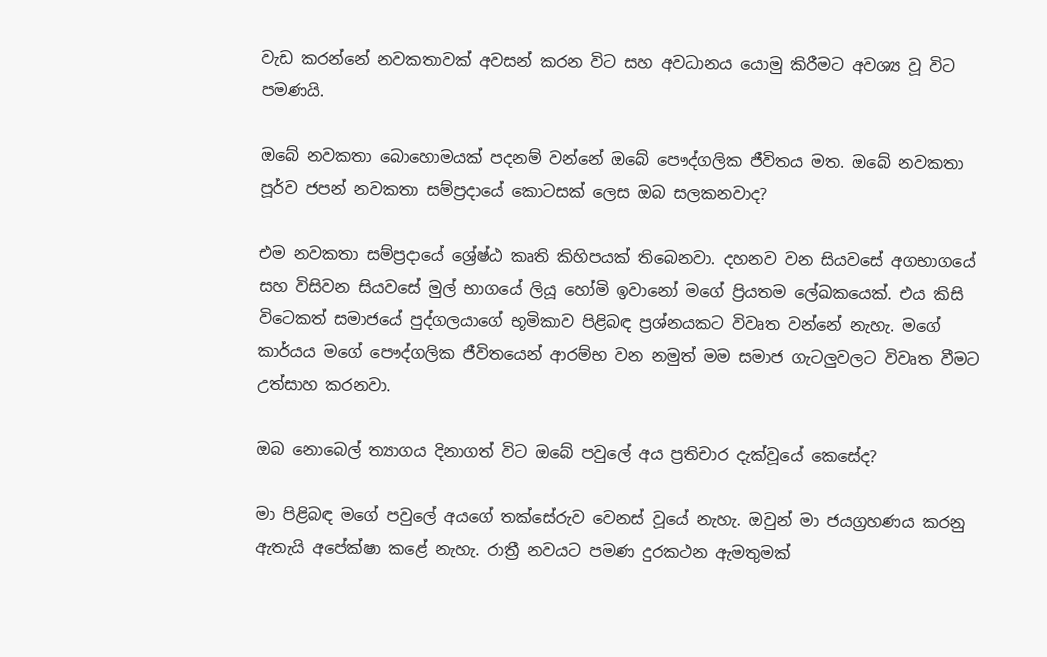වැඩ කරන්නේ නවකතාවක් අවසන් කරන විට සහ අවධානය යොමු කිරීමට අවශ්‍ය වූ විට පමණයි.

ඔබේ නවකතා බොහොමයක් පදනම් වන්නේ ඔබේ පෞද්ගලික ජීවිතය මත. ඔබේ නවකතා පූර්ව ජපන් නවකතා සම්ප්‍රදායේ කොටසක් ලෙස ඔබ සලකනවාද?

එම නවකතා සම්ප්‍රදායේ ශ්‍රේෂ්ඨ කෘති කිහිපයක් තිබෙනවා. දහනව වන සියවසේ අගභාගයේ සහ විසිවන සියවසේ මුල් භාගයේ ලියූ හෝමි ඉවානෝ මගේ ප්‍රියතම ලේඛකයෙක්. එය කිසි විටෙකත් සමාජයේ පුද්ගලයාගේ භූමිකාව පිළිබඳ ප්‍රශ්නයකට විවෘත වන්නේ නැහැ. මගේ කාර්යය මගේ පෞද්ගලික ජීවිතයෙන් ආරම්භ වන නමුත් මම සමාජ ගැටලුවලට විවෘත වීමට උත්සාහ කරනවා.

ඔබ නොබෙල් ත්‍යාගය දිනාගත් විට ඔබේ පවුලේ අය ප්‍රතිචාර දැක්වූයේ කෙසේද?

මා පිළිබඳ මගේ පවුලේ අයගේ තක්සේරුව වෙනස් වූයේ නැහැ. ඔවුන් මා ජයග්‍රහණය කරනු ඇතැයි අපේක්ෂා කළේ නැහැ. රාත්‍රී නවයට පමණ දුරකථන ඇමතුමක්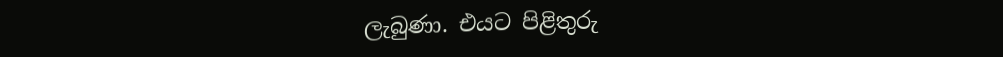ලැබුණා. එයට පිළිතුරු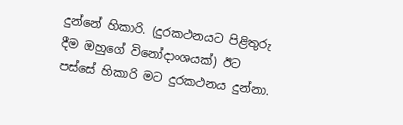දුන්නේ හිකාරි. (දුරකථනයට පිළිතුරු දීම ඔහුගේ විනෝදාංශයක්) ඊට පස්සේ හිකාරි මට දුරකථනය දුන්නා.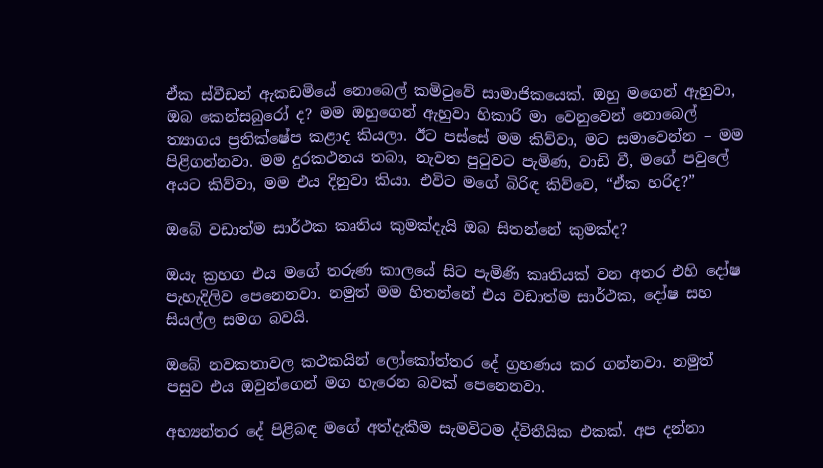ඒක ස්වීඩන් ඇකඩමියේ නොබෙල් කමිටුවේ සාමාජිකයෙක්. ඔහු මගෙන් ඇහුවා, ඔබ කෙන්සබුරෝ ද? මම ඔහුගෙන් ඇහුවා හිකාරි මා වෙනුවෙන් නොබෙල් ත්‍යාගය ප්‍රතික්ෂේප කළාද කියලා. ඊට පස්සේ මම කිව්වා, මට සමාවෙන්න – මම පිළිගන්නවා. මම දුරකථනය තබා, නැවත පුටුවට පැමිණ, වාඩි වී, මගේ පවුලේ අයට කිව්වා, මම එය දිනුවා කියා. එවිට මගේ බිරිඳ කිව්වෙ, “ඒක හරිද?”

ඔබේ වඩාත්ම සාර්ථක කෘතිය කුමක්දැයි ඔබ සිතන්නේ කුමක්ද?

ඔයැ ක්‍රහග එය මගේ තරුණ කාලයේ සිට පැමිණි කෘතියක් වන අතර එහි දෝෂ පැහැදිලිව පෙනෙනවා. නමුත් මම හිතන්නේ එය වඩාත්ම සාර්ථක, දෝෂ සහ සියල්ල සමග බවයි.

ඔබේ නවකතාවල කථකයින් ලෝකෝත්තර දේ ග්‍රහණය කර ගන්නවා. නමුත් පසුව එය ඔවුන්ගෙන් මග හැරෙන බවක් පෙනෙනවා.

අභ්‍යන්තර දේ පිළිබඳ මගේ අත්දැකීම සැමවිටම ද්විතීයික එකක්. අප දන්නා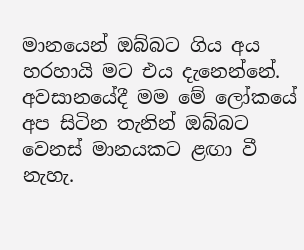මානයෙන් ඔබ්බට ගිය අය හරහායි මට එය දැනෙන්නේ. අවසානයේදී මම මේ ලෝකයේ අප සිටින තැනින් ඔබ්බට වෙනස් මානයකට ළඟා වී නැහැ.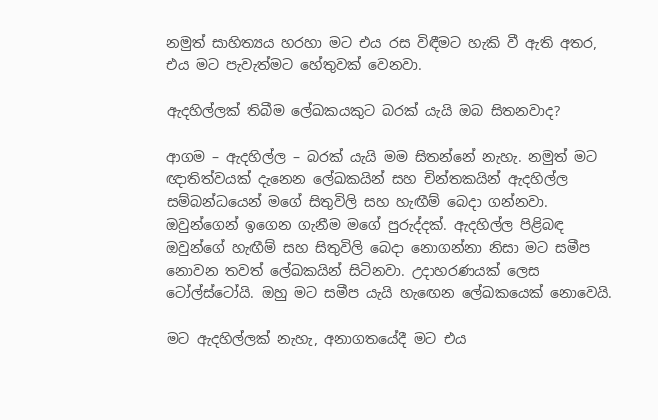නමුත් සාහිත්‍යය හරහා මට එය රස විඳීමට හැකි වී ඇති අතර, එය මට පැවැත්මට හේතුවක් වෙනවා.

ඇදහිල්ලක් තිබීම ලේඛකයකුට බරක් යැයි ඔබ සිතනවාද?

ආගම – ඇදහිල්ල – බරක් යැයි මම සිතන්නේ නැහැ. නමුත් මට ඥාතිත්වයක් දැනෙන ලේඛකයින් සහ චින්තකයින් ඇදහිල්ල සම්බන්ධයෙන් මගේ සිතුවිලි සහ හැඟීම් බෙදා ගන්නවා. ඔවුන්ගෙන් ඉගෙන ගැනීම මගේ පුරුද්දක්. ඇදහිල්ල පිළිබඳ ඔවුන්ගේ හැඟීම් සහ සිතුවිලි බෙදා නොගන්නා නිසා මට සමීප නොවන තවත් ලේඛකයින් සිටිනවා. උදාහරණයක් ලෙස ටෝල්ස්ටෝයි. ඔහු මට සමීප යැයි හැඟෙන ලේඛකයෙක් නොවෙයි.

මට ඇදහිල්ලක් නැහැ, අනාගතයේදී මට එය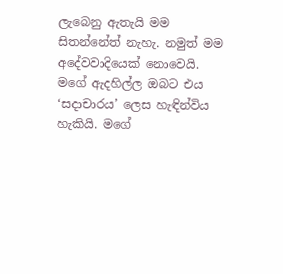ලැබෙනු ඇතැයි මම සිතන්නේත් නැහැ. නමුත් මම අදේවවාදියෙක් නොවෙයි. මගේ ඇදහිල්ල ඔබට එය ‘සදාචාරය’ ලෙස හැඳින්විය හැකියි. මගේ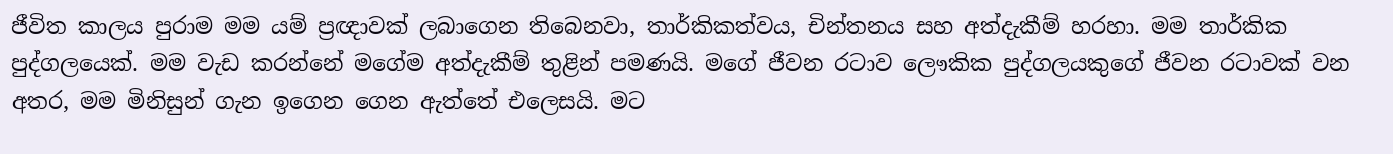ජීවිත කාලය පුරාම මම යම් ප්‍රඥාවක් ලබාගෙන තිබෙනවා, තාර්කිකත්වය, චින්තනය සහ අත්දැකීම් හරහා. මම තාර්කික පුද්ගලයෙක්. මම වැඩ කරන්නේ මගේම අත්දැකීම් තුළින් පමණයි. මගේ ජීවන රටාව ලෞකික පුද්ගලයකුගේ ජීවන රටාවක් වන අතර, මම මිනිසුන් ගැන ඉගෙන ගෙන ඇත්තේ එලෙසයි. මට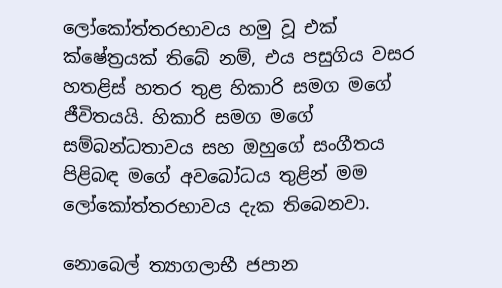ලෝකෝත්තරභාවය හමු වූ එක් ක්ෂේත්‍රයක් තිබේ නම්, එය පසුගිය වසර හතළිස් හතර තුළ හිකාරි සමග මගේ ජීවිතයයි. හිකාරි සමග මගේ සම්බන්ධතාවය සහ ඔහුගේ සංගීතය පිළිබඳ මගේ අවබෝධය තුළින් මම ලෝකෝත්තරභාවය දැක තිබෙනවා.

නොබෙල් ත්‍යාගලාභී ජපාන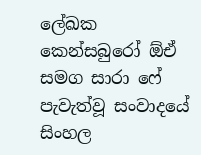ලේඛක කෙන්සබුරෝ ඕඒ සමග සාරා ෆේ පැවැත්වූ සංවාදයේ සිංහල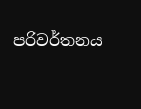පරිවර්තනය